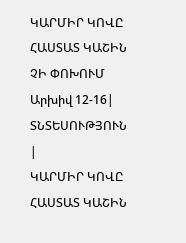ԿԱՐՄԻՐ ԿՈՎԸ ՀԱՍՏԱՏ ԿԱՇԻՆ ՉԻ ՓՈԽՈՒՄ
Արխիվ 12-16| ՏՆՏԵՍՈՒԹՅՈՒՆ |
ԿԱՐՄԻՐ ԿՈՎԸ ՀԱՍՏԱՏ ԿԱՇԻՆ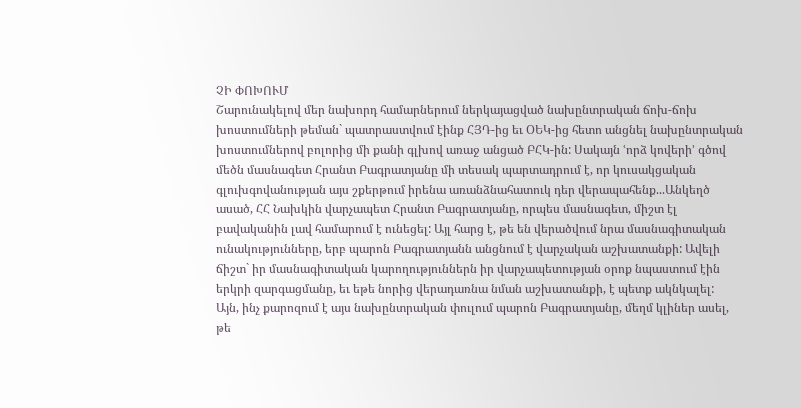ՉԻ ՓՈԽՈՒՄ
Շարունակելով մեր նախորդ համարներում ներկայացված նախընտրական ճոխ-ճոխ խոստումների թեման` պատրաստվում էինք ՀՅԴ-ից եւ ՕԵԿ-ից հետո անցնել նախընտրական խոստումներով բոլորից մի քանի գլխով առաջ անցած ԲՀԿ-ին: Սակայն ՙորձ կովերի՚ գծով մեծն մասնագետ Հրանտ Բագրատյանը մի տեսակ պարտադրում է, որ կուսակցական գլուխգովանության այս շքերթում իրենա առանձնահատուկ դեր վերապահենք...Անկեղծ ասած, ՀՀ Նախկին վարչապետ Հրանտ Բագրատյանը, որպես մասնագետ, միշտ էլ բավականին լավ համարում է ունեցել: Այլ հարց է, թե են վերածվում նրա մասնագիտական ունակությունները, երբ պարոն Բագրատյանն անցնում է վարչական աշխատանքի: Ավելի ճիշտ` իր մասնագիտական կարողություններն իր վարչապետության օրոք նպաստում էին երկրի զարգացմանը, եւ եթե նորից վերադառնա նման աշխատանքի, է պետք ակնկալել:
Այն, ինչ քարոզում է այս նախընտրական փուլում պարոն Բագրատյանը, մեղմ կլիներ ասել, թե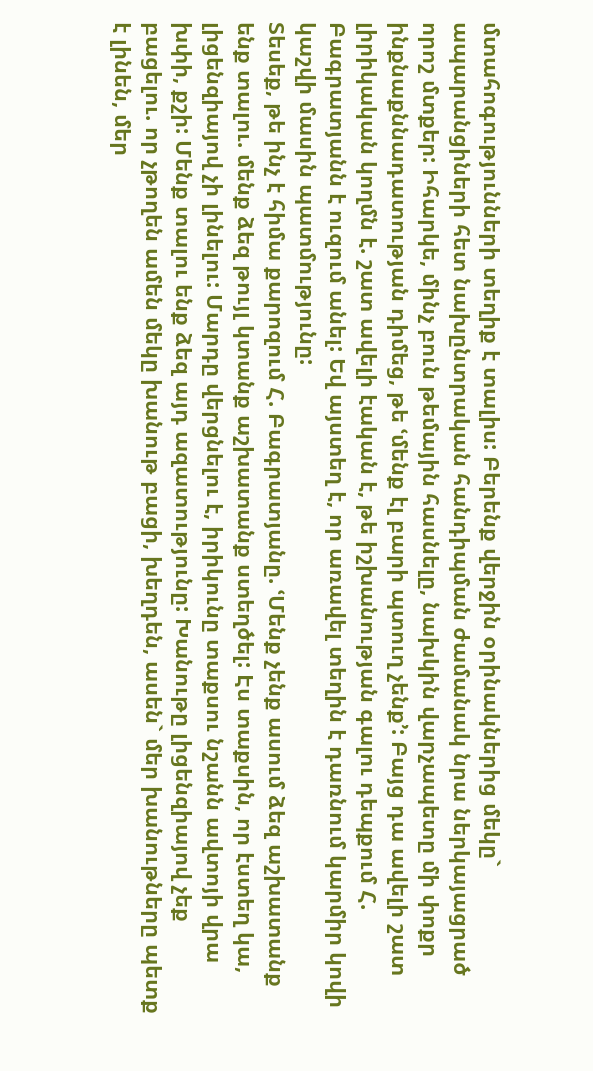մտահոգությունների տեղիք է տալիս: Բերենք վերջին օրինակներից մեկը` ապարանցիների հետ նախընտրական հանդիպման ժամանակ նրա ներկայացրած որոշ մտքեր: Իհարկե, մինչ բուն թեմային հասնելը, նախկին վարչապետը մի փոքր ինքնաքննադատության դիմեց, թե ՙմենք էլ բարի պտուղ չենք՚: Բայց դա ավելի շատ լիրիկական կողմն է. շատ ավելի էական է, թե իշխանության գալու դեպքում Հ. Բագրատյանն է ուզում անել: Եվ այստեղ է, որ առավել տեղին է դառնում կարմիր կովի կաշվի մասին պատմությունը:
Տեսեք, թե ինչ է հիմա քարոզում Հ. Բագրատյանը. ՙՄենք չենք ասում ձեզ աշխատանք ենք տալու. մենք ձեզ թույլ կտանք աշխատանք ստեղծել: Էս տաքսին, որ էստեղ կա, լիցենզիայով չի լինելու: Մարդը վերցնելու է, իրիկունը տաքսու նշանն ավտոյի վրա խփի, քշի: Մենք տալու ենք ձեզ այդ ազատությունը: Խանութը լիցենզիայով չեք բացելու. որ չթողեն ամեն մեկը խանութ բացի, խեղդեն, ասեն` մեր խանութները պետք է լինեն, մեր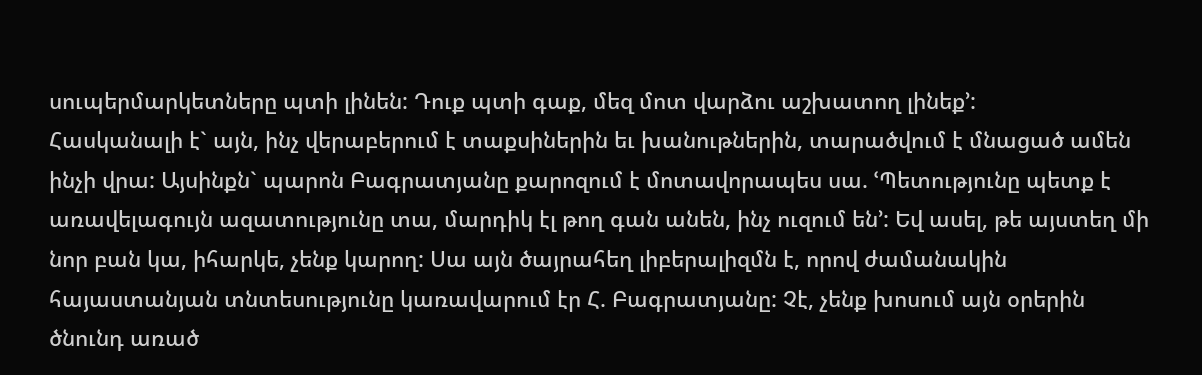սուպերմարկետները պտի լինեն: Դուք պտի գաք, մեզ մոտ վարձու աշխատող լինեք՚:
Հասկանալի է` այն, ինչ վերաբերում է տաքսիներին եւ խանութներին, տարածվում է մնացած ամեն ինչի վրա: Այսինքն` պարոն Բագրատյանը քարոզում է մոտավորապես սա. ՙՊետությունը պետք է առավելագույն ազատությունը տա, մարդիկ էլ թող գան անեն, ինչ ուզում են՚: Եվ ասել, թե այստեղ մի նոր բան կա, իհարկե, չենք կարող: Սա այն ծայրահեղ լիբերալիզմն է, որով ժամանակին հայաստանյան տնտեսությունը կառավարում էր Հ. Բագրատյանը: Չէ, չենք խոսում այն օրերին ծնունդ առած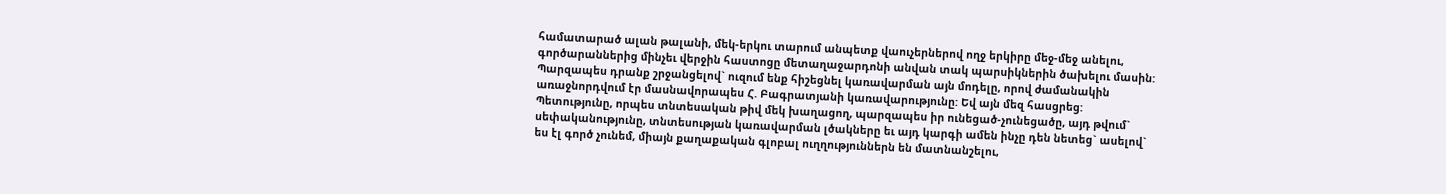համատարած ալան թալանի, մեկ-երկու տարում անպետք վաուչերներով ողջ երկիրը մեջ-մեջ անելու, գործարաններից մինչեւ վերջին հաստոցը մետաղաջարդոնի անվան տակ պարսիկներին ծախելու մասին: Պարզապես դրանք շրջանցելով` ուզում ենք հիշեցնել կառավարման այն մոդելը, որով ժամանակին առաջնորդվում էր մասնավորապես Հ. Բագրատյանի կառավարությունը: Եվ այն մեզ հասցրեց: Պետությունը, որպես տնտեսական թիվ մեկ խաղացող, պարզապես իր ունեցած-չունեցածը, այդ թվում` սեփականությունը, տնտեսության կառավարման լծակները եւ այդ կարգի ամեն ինչը դեն նետեց` ասելով` ես էլ գործ չունեմ, միայն քաղաքական գլոբալ ուղղություններն են մատնանշելու,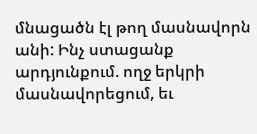մնացածն էլ թող մասնավորն անի: Ինչ ստացանք արդյունքում. ողջ երկրի մասնավորեցում, եւ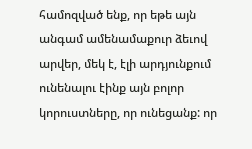համոզված ենք, որ եթե այն անգամ ամենամաքուր ձեւով արվեր, մեկ է, էլի արդյունքում ունենալու էինք այն բոլոր կորուստները, որ ունեցանք: որ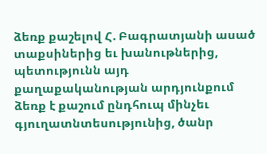ձեռք քաշելով Հ. Բագրատյանի ասած տաքսիներից եւ խանութներից, պետությունն այդ քաղաքականության արդյունքում ձեռք է քաշում ընդհուպ մինչեւ գյուղատնտեսությունից, ծանր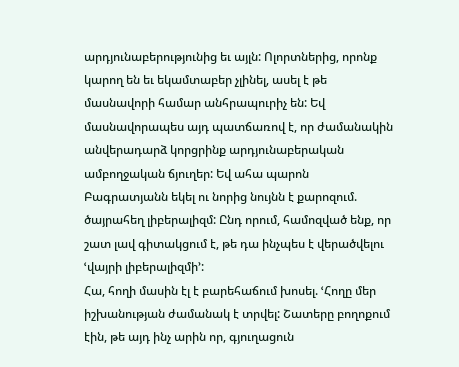արդյունաբերությունից եւ այլն: Ոլորտներից, որոնք կարող են եւ եկամտաբեր չլինել, ասել է թե մասնավորի համար անհրապուրիչ են: Եվ մասնավորապես այդ պատճառով է, որ ժամանակին անվերադարձ կորցրինք արդյունաբերական ամբողջական ճյուղեր: Եվ ահա պարոն Բագրատյանն եկել ու նորից նույնն է քարոզում. ծայրահեղ լիբերալիզմ: Ընդ որում, համոզված ենք, որ շատ լավ գիտակցում է, թե դա ինչպես է վերածվելու ՙվայրի լիբերալիզմի՚:
Հա, հողի մասին էլ է բարեհաճում խոսել. ՙՀողը մեր իշխանության ժամանակ է տրվել: Շատերը բողոքում էին, թե այդ ինչ արին որ, գյուղացուն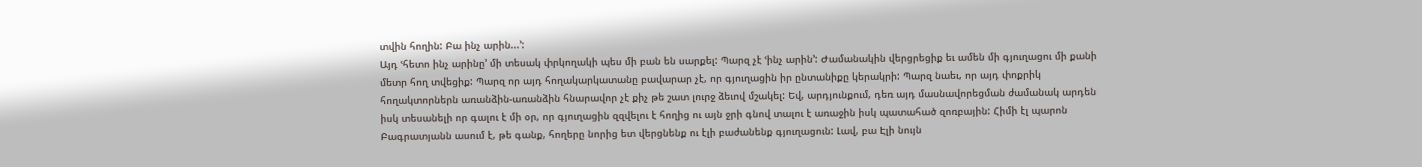տվին հողին: Բա ինչ արին...՚:
Այդ ՙհետո ինչ արինը՚ մի տեսակ փրկողակի պես մի բան են սարքել: Պարզ չէ ՙինչ արին՚: Ժամանակին վերցրեցիք եւ ամեն մի գյուղացու մի քանի մետր հող տվեցիք: Պարզ որ այդ հողակարկատանը բավարար չէ, որ գյուղացին իր ընտանիքը կերակրի: Պարզ նաեւ, որ այդ փոքրիկ հողակտորներն առանձին-առանձին հնարավոր չէ քիչ թե շատ լուրջ ձեւով մշակել: Եվ, արդյունքում, դեռ այդ մասնավորեցման ժամանակ արդեն իսկ տեսանելի որ գալու է մի օր, որ գյուղացին զզվելու է հողից ու այն ջրի գնով տալու է առաջին իսկ պատահած զոռբային: Հիմի էլ պարոն Բագրատյանն ասում է, թե գանք, հողերը նորից ետ վերցնենք ու էլի բաժանենք գյուղացուն: Լավ, բա Էլի նույն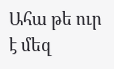Ահա թե ուր է մեզ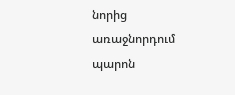նորից առաջնորդում պարոն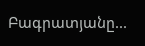Բագրատյանը...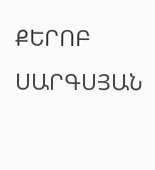ՔԵՐՈԲ ՍԱՐԳՍՅԱՆ